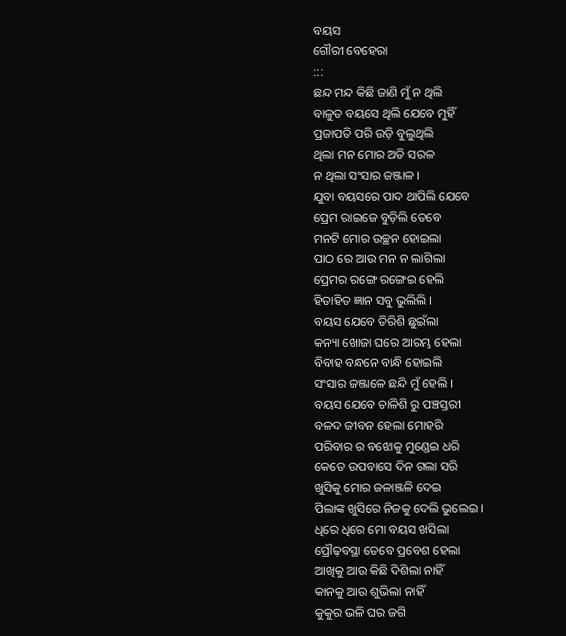ବୟସ
ଗୌରୀ ବେହେରା
:::
ଛନ୍ଦ ମନ୍ଦ କିଛି ଜାଣି ମୁଁ ନ ଥିଲି
ବାଳୁତ ବୟସେ ଥିଲି ଯେବେ ମୁହିଁ
ପ୍ରଜାପତି ପରି ଉଡ଼ି ବୁଲୁଥିଲି
ଥିଲା ମନ ମୋର ଅତି ସରଳ
ନ ଥିଲା ସଂସାର ଜଞ୍ଜାଳ ।
ଯୁବା ବୟସରେ ପାଦ ଥାପିଲି ଯେବେ
ପ୍ରେମ ରାଇଜେ ବୁଡ଼ିଲି ତେବେ
ମନଟି ମୋର ଉଚ୍ଛନ ହୋଇଲା
ପାଠ ରେ ଆଉ ମନ ନ ଲାଗିଲା
ପ୍ରେମର ରଙ୍ଗେ ରଙ୍ଗେଇ ହେଲି
ହିତାହିତ ଜ୍ଞାନ ସବୁ ଭୁଲିଲି ।
ବୟସ ଯେବେ ତିରିଶି ଛୁଇଁଲା
କନ୍ୟା ଖୋଜା ଘରେ ଆରମ୍ଭ ହେଲା
ବିବାହ ବନ୍ଧନେ ବାନ୍ଧି ହୋଇଲି
ସଂସାର ଜଞ୍ଜାଳେ ଛନ୍ଦି ମୁଁ ହେଲି ।
ବୟସ ଯେବେ ଚାଳିଶି ରୁ ପଞ୍ଚସ୍ତରୀ
ବଳଦ ଜୀବନ ହେଲା ମୋହରି
ପରିବାର ର ବଝୋକୁ ମୁଣ୍ଡେଇ ଧରି
କେତେ ଉପବାସେ ଦିନ ଗଲା ସରି
ଖୁସିକୁ ମୋର ଜଳାଞ୍ଜଳି ଦେଇ
ପିଲାଙ୍କ ଖୁସିରେ ନିଜକୁ ଦେଲି ଭୁଲେଇ ।
ଧିରେ ଧିରେ ମୋ ବୟସ ଖସିଲା
ପ୍ରୌଢ଼ବସ୍ଥା ତେବେ ପ୍ରବେଶ ହେଲା
ଆଖିକୁ ଆଉ କିଛି ଦିଶିଲା ନାହିଁ
କାନକୁ ଆଉ ଶୁଭିଲା ନାହିଁ
କୁକୁର ଭଳି ଘର ଜଗି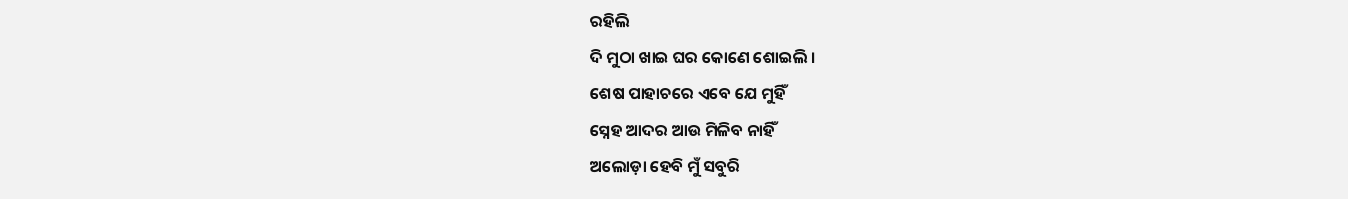ରହିଲି
ଦି ମୁଠା ଖାଇ ଘର କୋଣେ ଶୋଇଲି ।
ଶେଷ ପାହାଚରେ ଏବେ ଯେ ମୁହିଁ
ସ୍ନେହ ଆଦର ଆଉ ମିଳିବ ନାହିଁ
ଅଲୋଡ଼ା ହେବି ମୁଁ ସବୁରି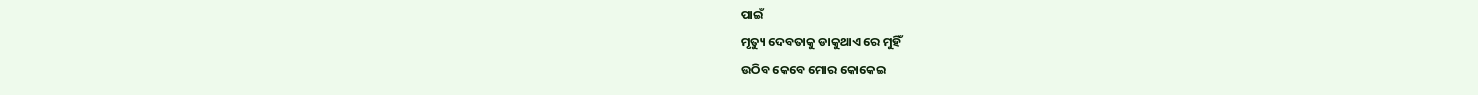ପାଇଁ
ମୃତ୍ୟୁ ଦେବତାକୁ ଡାକୁଥାଏ ରେ ମୁହିଁ
ଉଠିବ କେବେ ମୋର କୋକେଇ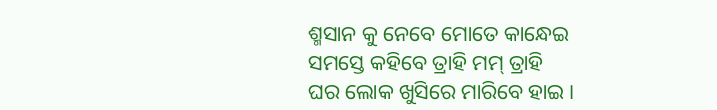ଶ୍ମସାନ କୁ ନେବେ ମୋତେ କାନ୍ଧେଇ
ସମସ୍ତେ କହିବେ ତ୍ରାହି ମମ୍ ତ୍ରାହି
ଘର ଲୋକ ଖୁସିରେ ମାରିବେ ହାଇ ।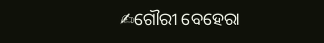✍ଗୌରୀ ବେହେରା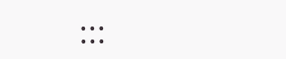:::